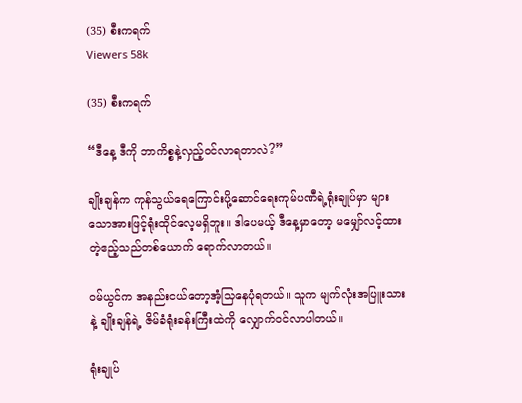(35) စီးကရက်
Viewers 58k

(35) စီးကရက်

“ဒီနေ့ ဒီကို ဘာကိစ္စနဲ့လှည့်ဝင်လာရတာလဲ?”

ချိုးချန်က ကုန်သွယ်ရေကြောင်းပို့ဆောင်ရေးကုမ်ပဏီရဲ့ရုံးချုပ်မှာ များသောအားဖြင့်ရုံးထိုင်လေ့မရှိဘူး။ ဒါပေမယ့် ဒီနေ့မှာတော့ မမျှော်လင့်ထားတဲ့ဧည့်သည်တစ်ယောက် ရောက်လာတယ်။

ဝမ်ယွင်က အနည်းငယ်တော့အံ့သြနေပုံရတယ်။ သူက မျက်လုံးအပြူးသားနဲ့ ချိုးချန်ရဲ့ ဇိမ်ခံရုံးခန်းကြီးထဲကို လျှောက်ဝင်လာပါတယ်။

ရုံးချုပ်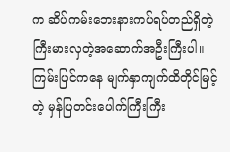က ဆိပ်ကမ်းဘေးနားကပ်ရပ်တည်ရှိတဲ့ ကြီးမားလှတဲ့အဆောက်အဦးကြီးပါ။ ကြမ်းပြင်ကနေ မျက်နှာကျက်ထိတိုင်မြင့်တဲ့ မှန်ပြတင်းပေါက်ကြီးကြီး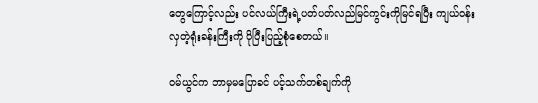တွေကြောင့်လည်း ပင်လယ်ကြီးရဲ့ပတ်ပတ်လည်မြင်ကွင်းကိုမြင်ရပြီး ကျယ်ဝန်းလှတဲ့ရုံးခန်းကြီးကို ပိုပြီးပြည့်စုံစေတယ်။

ဝမ်ယွင်က ဘာမှမပြောခင် ပင့်သက်တစ်ချက်ကို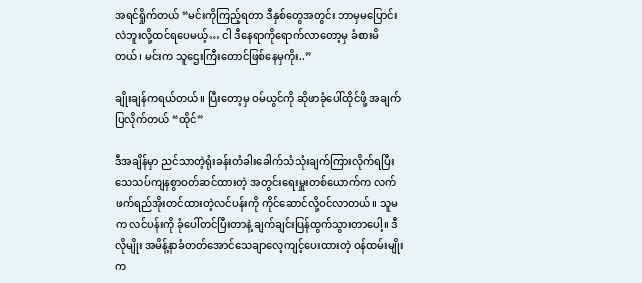အရင်ရှိုက်တယ် “မင်းကိုကြည့်ရတာ ဒီနှစ်တွေအတွင်း ဘာမှမပြောင်းလဲဘူးလို့ထင်ရပေမယ့်… ငါ ဒီနေရာကိုရောက်လာတော့မှ ခံစားမိတယ်၊ မင်းက သူဌေးကြီးတောင်ဖြစ်နေမှကိုး..”

ချိုးချန်ကရယ်တယ်။ ပြီးတော့မှ ဝမ်ယွင်ကို ဆိုဖာခုံပေါ်ထိုင်ဖို့ အချက်ပြလိုက်တယ် “ထိုင်”

ဒီအချိန်မှာ ညင်သာတဲ့ရုံးခန်းတံခါးခေါက်သံသုံးချက်ကြားလိုက်ရပြီး သေသပ်ကျနစွာဝတ်ဆင်ထားတဲ့ အတွင်းရေးမှူးတစ်ယောက်က လက်ဖက်ရည်အိုးတင်ထားတဲ့လင်ပန်းကို ကိုင်ဆောင်လို့ဝင်လာတယ်။ သူမက လင်ပန်းကို ခုံပေါ်တင်ပြီးတာနဲ့ ချက်ချင်းပြန်ထွက်သွားတာပေါ့။ ဒီလိုမျိုး အမိန့်နာခံတတ်အောင်သေချာလေ့ကျင့်ပေးထားတဲ့ ဝန်ထမ်းမျိုးက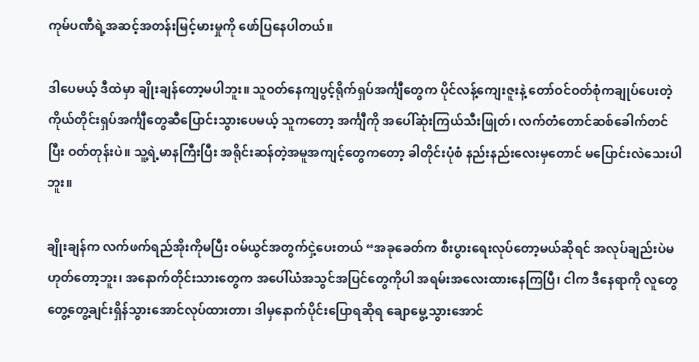ကုမ်ပဏီရဲ့အဆင့်အတန်းမြင့်မားမှုကို ဖော်ပြနေပါတယ်။

ဒါပေမယ့် ဒီထဲမှာ ချိုးချန်တော့မပါဘူး။ သူဝတ်နေကျပွင့်ရိုက်ရှပ်အင်္ကျီတွေက ပိုင်လန့်ကျေးဇူးနဲ့ တော်ဝင်ဝတ်စုံကချုပ်ပေးတဲ့ ကိုယ်တိုင်းရှပ်အင်္ကျီတွေဆီပြောင်းသွားပေမယ့် သူကတော့ အင်္ကျီကို အပေါ်ဆုံးကြယ်သီးဖြုတ်၊ လက်တံတောင်ဆစ်ခေါက်တင်ပြီး ဝတ်တုန်းပဲ။ သူ့ရဲ့မာနကြီးပြီး အရိုင်းဆန်တဲ့အမူအကျင့်တွေကတော့ ခါတိုင်းပုံစံ နည်းနည်းလေးမှတောင် မပြောင်းလဲသေးပါဘူး။

ချိုးချန်က လက်ဖက်ရည်အိုးကိုမပြီး ဝမ်ယွင်အတွက်ငှဲ့ပေးတယ် “အခုခေတ်က စီးပွားရေးလုပ်တော့မယ်ဆိုရင် အလုပ်ချည်းပဲမဟုတ်တော့ဘူး၊ အနောက်တိုင်းသားတွေက အပေါ်ယံအသွင်အပြင်တွေကိုပါ အရမ်းအလေးထားနေကြပြီ၊ ငါက ဒီနေရာကို လူတွေ တွေ့တွေ့ချင်းရှိန်သွားအောင်လုပ်ထားတာ၊ ဒါမှနောက်ပိုင်းပြောရဆိုရ ချောမွေ့သွားအောင်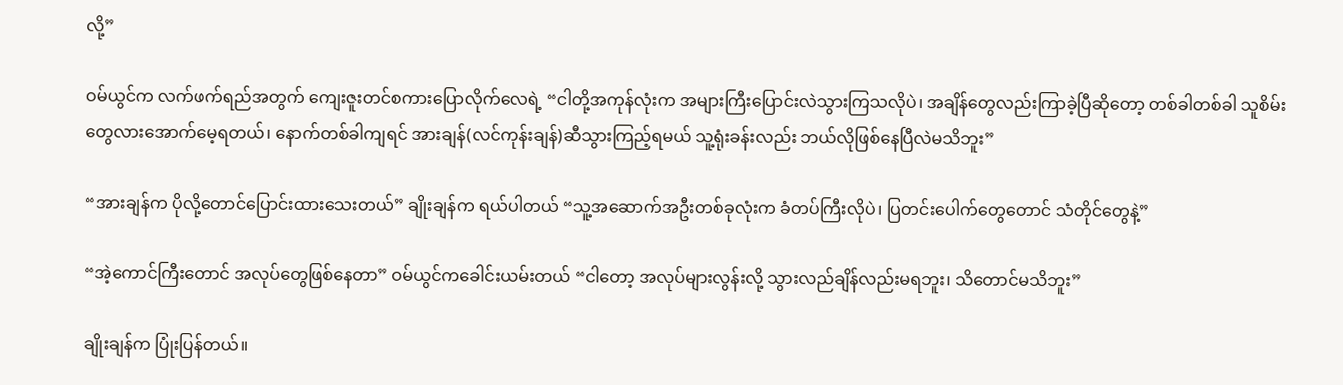လို့”

ဝမ်ယွင်က လက်ဖက်ရည်အတွက် ကျေးဇူးတင်စကားပြောလိုက်လေရဲ့ “ငါတို့အကုန်လုံးက အများကြီးပြောင်းလဲသွားကြသလိုပဲ၊ အချိန်တွေလည်းကြာခဲ့ပြီဆိုတော့ တစ်ခါတစ်ခါ သူစိမ်းတွေလားအောက်မေ့ရတယ်၊ နောက်တစ်ခါကျရင် အားချန်(လင်ကုန်းချန်)ဆီသွားကြည့်ရမယ် သူ့ရုံးခန်းလည်း ဘယ်လိုဖြစ်နေပြီလဲမသိဘူး”

“အားချန်က ပိုလို့တောင်ပြောင်းထားသေးတယ်” ချိုးချန်က ရယ်ပါတယ် “သူ့အဆောက်အဦးတစ်ခုလုံးက ခံတပ်ကြီးလိုပဲ၊ ပြတင်းပေါက်တွေတောင် သံတိုင်တွေနဲ့”

“အဲ့ကောင်ကြီးတောင် အလုပ်တွေဖြစ်နေတာ” ဝမ်ယွင်ကခေါင်းယမ်းတယ် “ငါတော့ အလုပ်များလွန်းလို့ သွားလည်ချိန်လည်းမရဘူး၊ သိတောင်မသိဘူး”

ချိုးချန်က ပြုံးပြန်တယ်။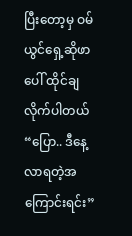ပြီးတော့မှ ဝမ်ယွင်ရှေ့ဆိုဖာပေါ် ထိုင်ချလိုက်ပါတယ် “ပြော.. ဒီနေ့လာရတဲ့အကြောင်းရင်း”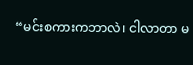“မင်းစကားကဘာလဲ၊ ငါလာတာ မ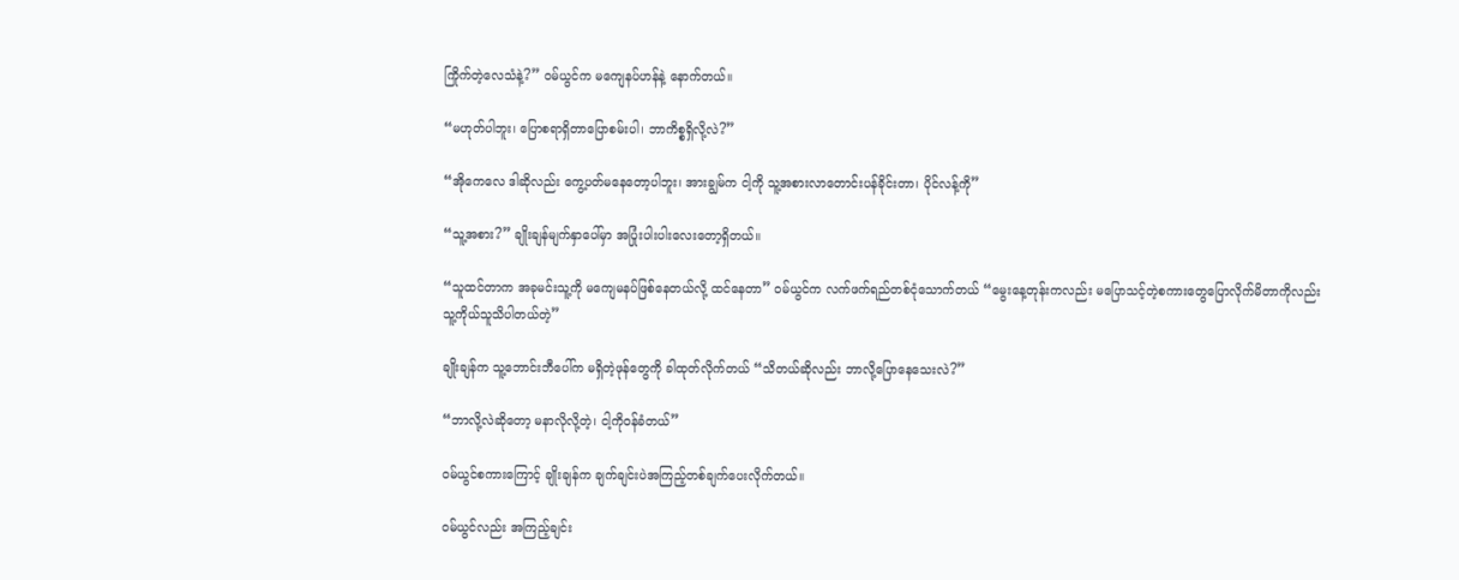ကြိုက်တဲ့လေသံနဲ့?” ဝမ်ယွင်က မကျေနပ်ဟန်နဲ့ နောက်တယ်။

“မဟုတ်ပါဘူး၊ ပြောစရာရှိတာပြောစမ်းပါ၊ ဘာကိစ္စရှိလို့လဲ?”

“အိုကေလေ ဒါဆိုလည်း ကွေ့ပတ်မနေတော့ပါဘူး၊ အားချွမ်က ငါ့ကို သူ့အစားလာတောင်းပန်ခိုင်းတာ၊ ပိုင်လန့်ကို”

“သူ့အစား?” ချိုးချန်မျက်နှာပေါ်မှာ အပြုံးပါးပါးလေးတော့ရှိတယ်။

“သူထင်တာက အခုမင်းသူ့ကို မကျေမနပ်ဖြစ်နေတယ်လို့ ထင်နေတာ” ဝမ်ယွင်က လက်ဖက်ရည်တစ်ငုံသောက်တယ် “မွေးနေ့တုန်းကလည်း မပြောသင့်တဲ့စကားတွေပြောလိုက်မိတာကိုလည်း သူ့ကိုယ်သူသိပါတယ်တဲ့”

ချိုးချန်က သူ့ဘောင်းဘီပေါ်က မရှိတဲ့ဖုန်တွေကို ခါထုတ်လိုက်တယ် “သိတယ်ဆိုလည်း ဘာလို့ပြောနေသေးလဲ?”

“ဘာလို့လဲဆိုတော့ မနာလိုလို့တဲ့၊ ငါ့ကိုဝန်ခံတယ်”

ဝမ်ယွင်စကားကြောင့် ချိုးချန်က ချက်ချင်းပဲအကြည့်တစ်ချက်ပေးလိုက်တယ်။

ဝမ်ယွင်လည်း အကြည့်ချင်း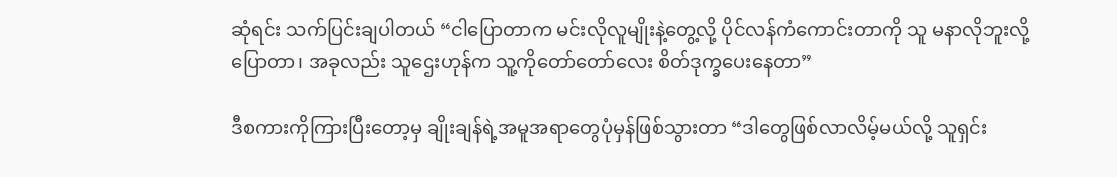ဆုံရင်း သက်ပြင်းချပါတယ် “ငါပြောတာက မင်းလိုလူမျိုးနဲ့တွေ့လို့ ပိုင်လန်ကံကောင်းတာကို သူ မနာလိုဘူးလို့ပြောတာ၊ အခုလည်း သူဌေးဟုန်က သူ့ကိုတော်တော်လေး စိတ်ဒုက္ခပေးနေတာ”

ဒီစကားကိုကြားပြီးတော့မှ ချိုးချန်ရဲ့အမူအရာတွေပုံမှန်ဖြစ်သွားတာ “ဒါတွေဖြစ်လာလိမ့်မယ်လို့ သူရှင်း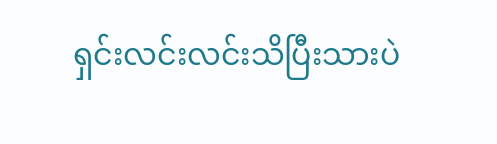ရှင်းလင်းလင်းသိပြီးသားပဲ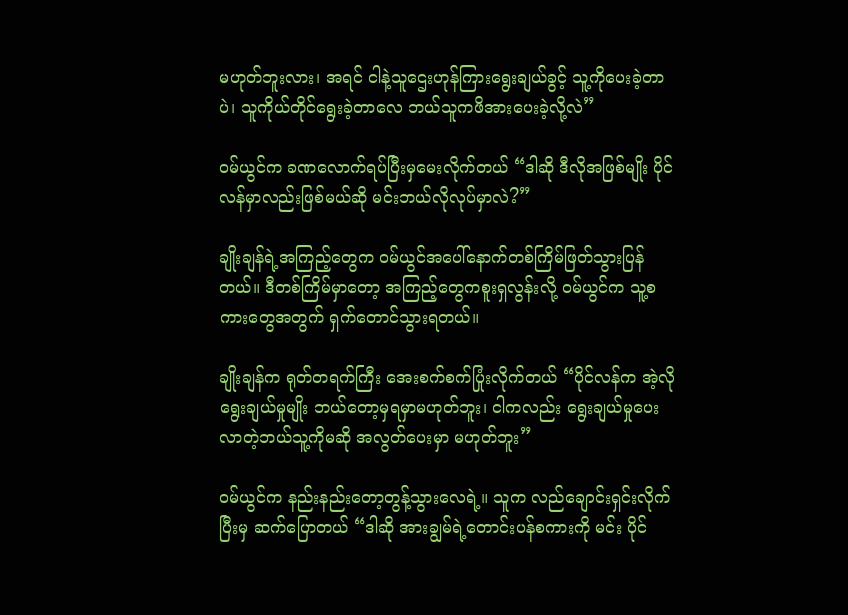မဟုတ်ဘူးလား၊ အရင် ငါနဲ့သူဌေးဟုန်ကြားရွေးချယ်ခွင့် သူ့ကိုပေးခဲ့တာပဲ၊ သူကိုယ်တိုင်ရွေးခဲ့တာလေ ဘယ်သူကဖိအားပေးခဲ့လို့လဲ”

ဝမ်ယွင်က ခဏလောက်ရပ်ပြီးမှမေးလိုက်တယ် “ဒါဆို ဒီလိုအဖြစ်မျိုး ပိုင်လန်မှာလည်းဖြစ်မယ်ဆို မင်းဘယ်လိုလုပ်မှာလဲ?”

ချိုးချန်ရဲ့အကြည့်တွေက ဝမ်ယွင်အပေါ်နောက်တစ်ကြိမ်ဖြတ်သွားပြန်တယ်။ ဒီတစ်ကြိမ်မှာတော့ အကြည့်တွေကစူးရှလွန်းလို့ ဝမ်ယွင်က သူ့စကားတွေအတွက် ရှက်တောင်သွားရတယ်။

ချိုးချန်က ရုတ်တရက်ကြီး အေးစက်စက်ပြုံးလိုက်တယ် “ပိုင်လန်က အဲ့လိုရွေးချယ်မှုမျိုး ဘယ်တော့မှရမှာမဟုတ်ဘူး၊ ငါကလည်း ရွေးချယ်မှုပေးလာတဲ့ဘယ်သူ့ကိုမဆို အလွတ်ပေးမှာ မဟုတ်ဘူး”

ဝမ်ယွင်က နည်းနည်းတော့တွန့်သွားလေရဲ့။ သူက လည်ချောင်းရှင်းလိုက်ပြီးမှ ဆက်ပြောတယ် “ဒါဆို အားချွမ်ရဲ့တောင်းပန်စကားကို မင်း ပိုင်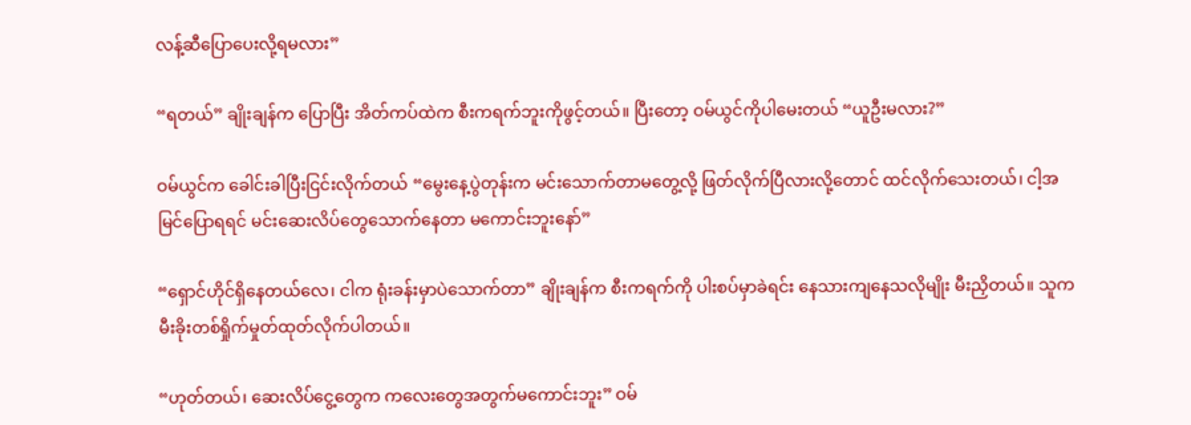လန့်ဆီပြောပေးလို့ရမလား”

“ရတယ်” ချိုးချန်က ပြောပြီး အိတ်ကပ်ထဲက စီးကရက်ဘူးကိုဖွင့်တယ်။ ပြီးတော့ ဝမ်ယွင်ကိုပါမေးတယ် “ယူဦးမလား?”

ဝမ်ယွင်က ခေါင်းခါပြီးငြင်းလိုက်တယ် “မွေးနေ့ပွဲတုန်းက မင်းသောက်တာမတွေ့လို့ ဖြတ်လိုက်ပြီလားလို့တောင် ထင်လိုက်သေးတယ်၊ ငါ့အမြင်ပြောရရင် မင်းဆေးလိပ်တွေသောက်နေတာ မကောင်းဘူးနော်”

“ရှောင်ဟိုင်ရှိနေတယ်လေ၊ ငါက ရုံးခန်းမှာပဲသောက်တာ” ချိုးချန်က စီးကရက်ကို ပါးစပ်မှာခဲရင်း နေသားကျနေသလိုမျိုး မီးညှိတယ်။ သူက မီးခိုးတစ်ရှိုက်မှုတ်ထုတ်လိုက်ပါတယ်။

“ဟုတ်တယ်၊ ဆေးလိပ်ငွေ့တွေက ကလေးတွေအတွက်မကောင်းဘူး” ဝမ်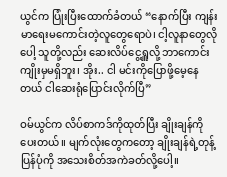ယွင်က ပြုံးပြီးထောက်ခံတယ် “နောက်ပြီး ကျန်းမာရေးမကောင်းတဲ့လူတွေရောပဲ၊ ငါ့လူနာတွေလိုပေါ့ သူတို့လည်း ဆေးလိပ်ငွေ့ရှူလို့ ဘာကောင်းကျိုးမှမရှိဘူး၊ အိုး.. ငါ မင်းကိုပြောဖို့မေ့နေတယ် ငါဆေးရုံပြောင်းလိုက်ပြီ”

ဝမ်ယွင်က လိပ်စာကဒ်ကိုထုတ်ပြီး ချိုးချန်ကိုပေးတယ်။ မျက်လုံးတွေကတော့ ချိုးချန်ရဲ့တုန့်ပြန်ပုံကို အသေးစိတ်အကဲခတ်လို့ပေါ့။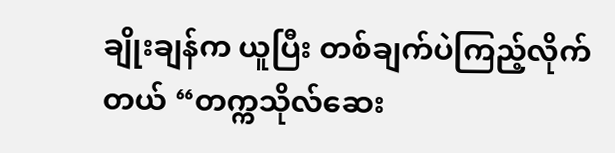ချိုးချန်က ယူပြီး တစ်ချက်ပဲကြည့်လိုက်တယ် “တက္ကသိုလ်ဆေး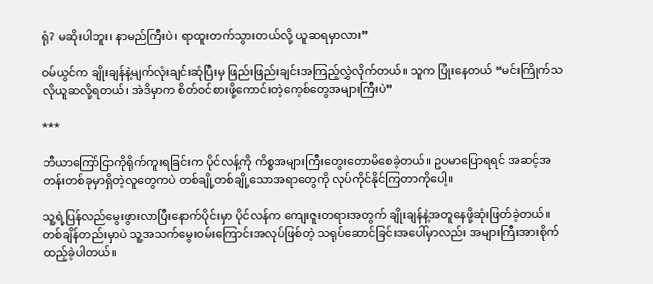ရုံ? မဆိုးပါဘူး၊ နာမည်ကြီးပဲ၊ ရာထူးတက်သွားတယ်လို့ ယူဆရမှာလား”

ဝမ်ယွင်က ချိုးချန်နဲ့မျက်လုံးချင်းဆုံပြီးမှ ဖြည်းဖြည်းချင်းအကြည့်လွှဲလိုက်တယ်။ သူက ပြုံးနေတယ် “မင်းကြိုက်သလိုယူဆလို့ရတယ်၊ အဲဒိမှာက စိတ်ဝင်စားဖို့ကောင်းတဲ့ကေ့စ်တွေအများကြီးပဲ”

***

ဘီယာကြော်ငြာကိုရိုက်ကူးရခြင်းက ပိုင်လန့်ကို ကိစ္စအများကြီးတွေးတောမိစေခဲ့တယ်။ ဥပမာပြောရရင် အဆင့်အတန်းတစ်ခုမှာရှိတဲ့လူတွေကပဲ တစ်ချို့တစ်ချို့သောအရာတွေကို လုပ်ကိုင်နိုင်ကြတာကိုပေါ့။

သူ့ရဲ့ပြန်လည်မွေးဖွားလာပြီးနောက်ပိုင်းမှာ ပိုင်လန်က ကျေးဇူးတရားအတွက် ချိုးချန်နဲ့အတူနေဖို့ဆုံးဖြတ်ခဲ့တယ်။ တစ်ချိန်တည်းမှာပဲ သူ့အသက်မွေးဝမ်းကြောင်းအလုပ်ဖြစ်တဲ့ သရုပ်ဆောင်ခြင်းအပေါ်မှာလည်း အများကြီးအားစိုက်ထည့်ခဲ့ပါတယ်။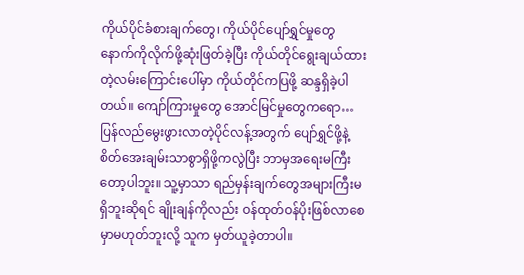ကိုယ်ပိုင်ခံစားချက်တွေ၊ ကိုယ်ပိုင်ပျော်ရွှင်မှုတွေနောက်ကိုလိုက်ဖို့ဆုံးဖြတ်ခဲ့ပြီး ကိုယ်တိုင်ရွေးချယ်ထားတဲ့လမ်းကြောင်းပေါ်မှာ ကိုယ်တိုင်ကပြဖို့ ဆန္ဒရှိခဲ့ပါတယ်။ ကျော်ကြားမှုတွေ အောင်မြင်မှုတွေကရော… ပြန်လည်မွေးဖွားလာတဲ့ပိုင်လန့်အတွက် ပျော်ရွှင်ဖို့နဲ့စိတ်အေးချမ်းသာစွာရှိဖို့ကလွဲပြီး ဘာမှအရေးမကြီးတော့ပါဘူး။ သူ့မှာသာ ရည်မှန်းချက်တွေအများကြီးမရှိဘူးဆိုရင် ချိုးချန်ကိုလည်း ဝန်ထုတ်ဝန်ပိုးဖြစ်လာစေမှာမဟုတ်ဘူးလို့ သူက မှတ်ယူခဲ့တာပါ။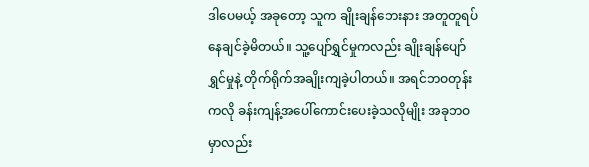ဒါပေမယ့် အခုတော့ သူက ချိုးချန်ဘေးနား အတူတူရပ်နေချင်ခဲ့မိတယ်။ သူ့ပျော်ရွှင်မှုကလည်း ချိုးချန်ပျော်ရွှင်မှုနဲ့ တိုက်ရိုက်အချိုးကျခဲ့ပါတယ်။ အရင်ဘဝတုန်းကလို ခန်းကျန့်အပေါ်ကောင်းပေးခဲ့သလိုမျိုး အခုဘဝမှာလည်း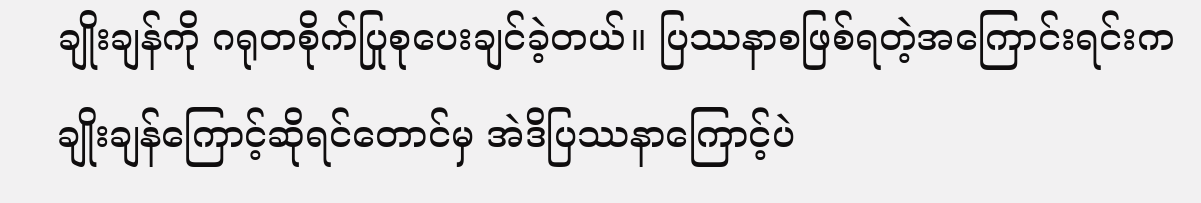ချိုးချန်ကို ဂရုတစိုက်ပြုစုပေးချင်ခဲ့တယ်။ ပြဿနာစဖြစ်ရတဲ့အကြောင်းရင်းက ချိုးချန်ကြောင့်ဆိုရင်တောင်မှ အဲဒိပြဿနာကြောင့်ပဲ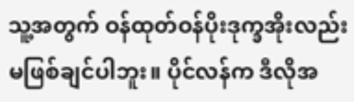သူ့အတွက် ဝန်ထုတ်ဝန်ပိုးဒုက္ခအိုးလည်း မဖြစ်ချင်ပါဘူး။ ပိုင်လန်က ဒီလိုအ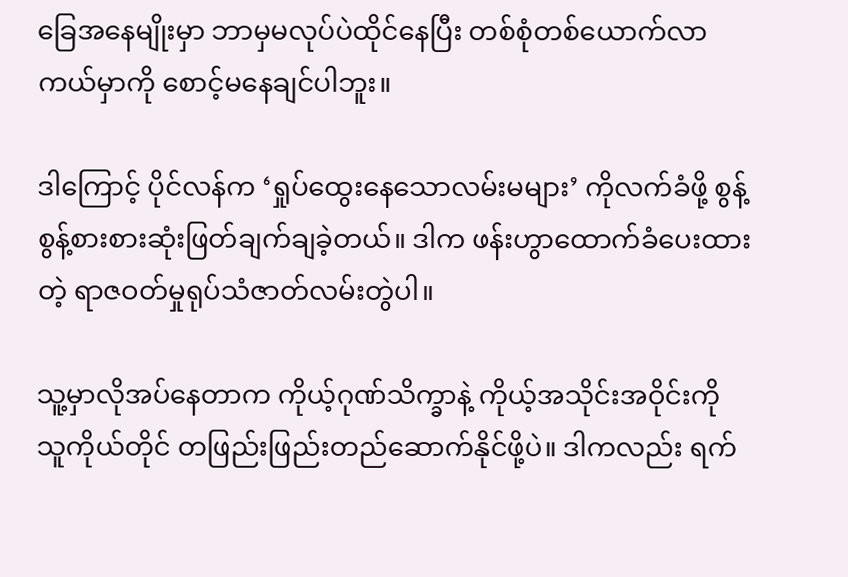ခြေအနေမျိုးမှာ ဘာမှမလုပ်ပဲထိုင်နေပြီး တစ်စုံတစ်ယောက်လာကယ်မှာကို စောင့်မနေချင်ပါဘူး။

ဒါကြောင့် ပိုင်လန်က ‘ရှုပ်ထွေးနေသောလမ်းမများ’ ကိုလက်ခံဖို့ စွန့်စွန့်စားစားဆုံးဖြတ်ချက်ချခဲ့တယ်။ ဒါက ဖန်းဟွာထောက်ခံပေးထားတဲ့ ရာဇဝတ်မှုရုပ်သံဇာတ်လမ်းတွဲပါ။

သူ့မှာလိုအပ်နေတာက ကိုယ့်ဂုဏ်သိက္ခာနဲ့ ကိုယ့်အသိုင်းအဝိုင်းကို သူကိုယ်တိုင် တဖြည်းဖြည်းတည်ဆောက်နိုင်ဖို့ပဲ။ ဒါကလည်း ရက်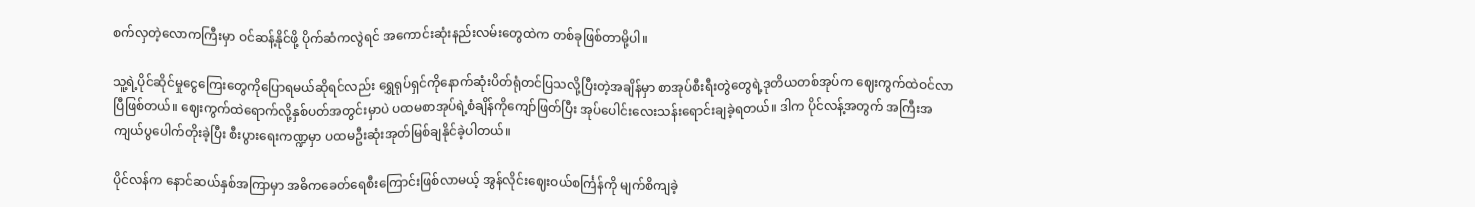စက်လှတဲ့လောကကြီးမှာ ဝင်ဆန့်နိုင်ဖို့ ပိုက်ဆံကလွဲရင် အကောင်းဆုံးနည်းလမ်းတွေထဲက တစ်ခုဖြစ်တာမို့ပါ။

သူ့ရဲ့ပိုင်ဆိုင်မှုငွေကြေးတွေကိုပြောရမယ်ဆိုရင်လည်း ရွှေရုပ်ရှင်ကိုနောက်ဆုံးပိတ်ရုံတင်ပြသလို့ပြီးတဲ့အချိန်မှာ စာအုပ်စီးရီးတွဲတွေရဲ့ဒုတိယတစ်အုပ်က ဈေးကွက်ထဲဝင်လာပြီဖြစ်တယ်။ ဈေးကွက်ထဲရောက်လို့နှစ်ပတ်အတွင်းမှာပဲ ပထမစာအုပ်ရဲ့စံချိန်ကိုကျော်ဖြတ်ပြီး အုပ်ပေါင်းလေးသန်းရောင်းချခဲ့ရတယ်။ ဒါက ပိုင်လန့်အတွက် အကြီးအကျယ်ပွပေါက်တိုးခဲ့ပြီး စီးပွားရေးကဏ္ဍမှာ ပထမဦးဆုံးအုတ်မြစ်ချနိုင်ခဲ့ပါတယ်။

ပိုင်လန်က နောင်ဆယ်နှစ်အကြာမှာ အဓိကခေတ်ရေစီးကြောင်းဖြစ်လာမယ့် အွန်လိုင်းဈေးဝယ်စင်္ကြန်ကို မျက်စိကျခဲ့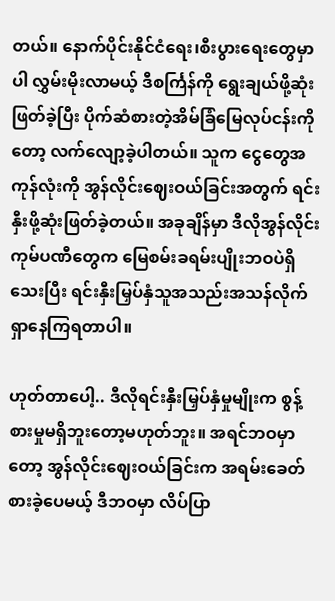တယ်။ နောက်ပိုင်းနိုင်ငံရေး၊စီးပွားရေးတွေမှာပါ လွှမ်းမိုးလာမယ့် ဒီစင်္ကြန်ကို ရွေးချယ်ဖို့ဆုံးဖြတ်ခဲ့ပြီး ပိုက်ဆံစားတဲ့အိမ်ခြံမြေလုပ်ငန်းကိုတော့ လက်လျော့ခဲ့ပါတယ်။ သူက ငွေတွေအကုန်လုံးကို အွန်လိုင်းဈေးဝယ်ခြင်းအတွက် ရင်းနှီးဖို့ဆုံးဖြတ်ခဲ့တယ်။ အခုချိန်မှာ ဒီလိုအွန်လိုင်းကုမ်ပဏီတွေက မြေစမ်းခရမ်းပျိုးဘဝပဲရှိသေးပြီး ရင်းနှီးမြှပ်နှံသူအသည်းအသန်လိုက်ရှာနေကြရတာပါ။

ဟုတ်တာပေါ့.. ဒီလိုရင်းနှီးမြှပ်နှံမှုမျိုးက စွန့်စားမှုမရှိဘူးတော့မဟုတ်ဘူး။ အရင်ဘဝမှာတော့ အွန်လိုင်းဈေးဝယ်ခြင်းက အရမ်းခေတ်စားခဲ့ပေမယ့် ဒီဘဝမှာ လိပ်ပြာ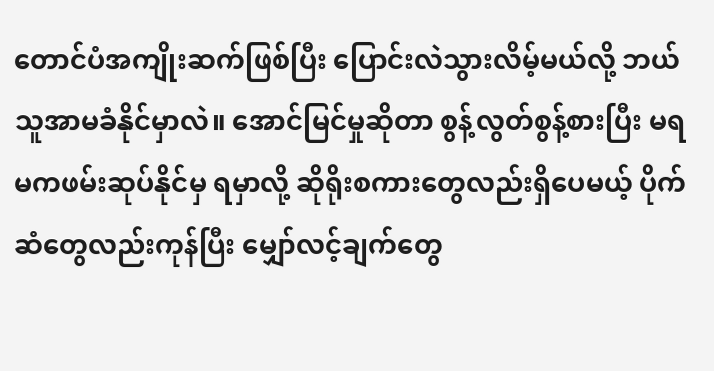တောင်ပံအကျိုးဆက်ဖြစ်ပြီး ပြောင်းလဲသွားလိမ့်မယ်လို့ ဘယ်သူအာမခံနိုင်မှာလဲ။ အောင်မြင်မှုဆိုတာ စွန့်လွတ်စွန့်စားပြီး မရမကဖမ်းဆုပ်နိုင်မှ ရမှာလို့ ဆိုရိုးစကားတွေလည်းရှိပေမယ့် ပိုက်ဆံတွေလည်းကုန်ပြီး မျှော်လင့်ချက်တွေ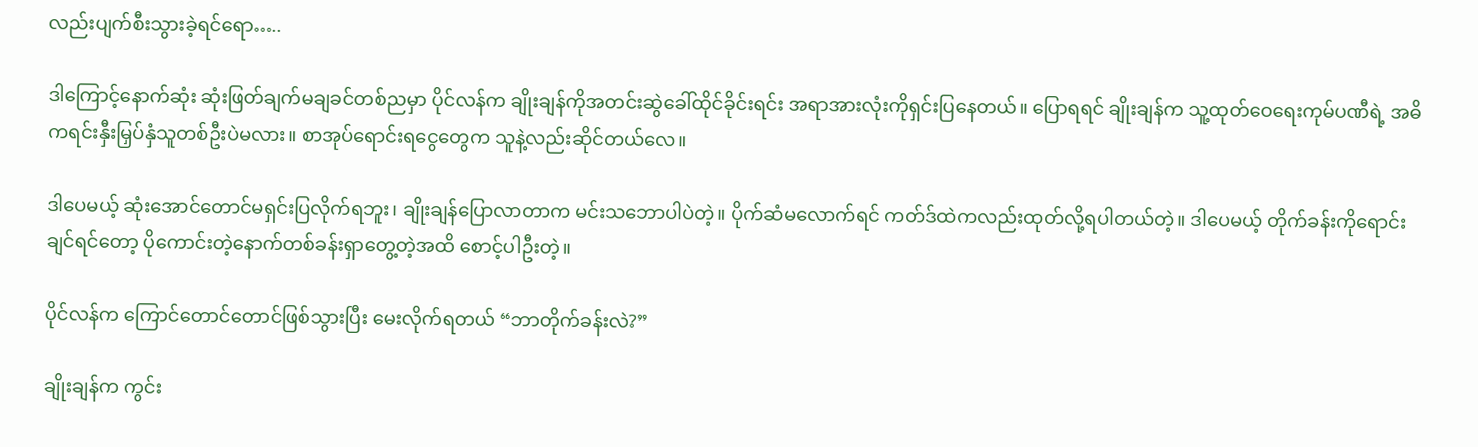လည်းပျက်စီးသွားခဲ့ရင်ရော…..

ဒါကြောင့်နောက်ဆုံး ဆုံးဖြတ်ချက်မချခင်တစ်ညမှာ ပိုင်လန်က ချိုးချန်ကိုအတင်းဆွဲခေါ်ထိုင်ခိုင်းရင်း အရာအားလုံးကိုရှင်းပြနေတယ်။ ပြောရရင် ချိုးချန်က သူ့ထုတ်ဝေရေးကုမ်ပဏီရဲ့ အဓိကရင်းနှီးမြှပ်နှံသူတစ်ဦးပဲမလား။ စာအုပ်ရောင်းရငွေတွေက သူနဲ့လည်းဆိုင်တယ်လေ။

ဒါပေမယ့် ဆုံးအောင်တောင်မရှင်းပြလိုက်ရဘူး၊ ချိုးချန်ပြောလာတာက မင်းသဘောပါပဲတဲ့။ ပိုက်ဆံမလောက်ရင် ကတ်ဒ်ထဲကလည်းထုတ်လို့ရပါတယ်တဲ့။ ဒါပေမယ့် တိုက်ခန်းကိုရောင်းချင်ရင်တော့ ပိုကောင်းတဲ့နောက်တစ်ခန်းရှာတွေ့တဲ့အထိ စောင့်ပါဦးတဲ့။

ပိုင်လန်က ကြောင်တောင်တောင်ဖြစ်သွားပြီး မေးလိုက်ရတယ် “ဘာတိုက်ခန်းလဲ?”

ချိုးချန်က ကွင်း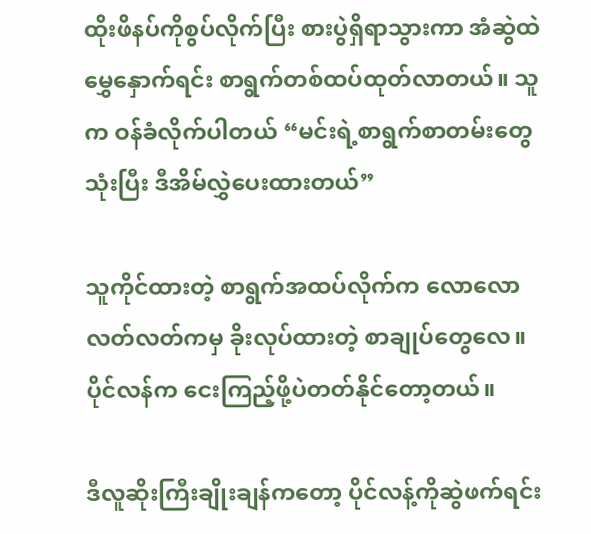ထိုးဖိနပ်ကိုစွပ်လိုက်ပြီး စားပွဲရှိရာသွားကာ အံဆွဲထဲမွှေနှောက်ရင်း စာရွက်တစ်ထပ်ထုတ်လာတယ်။ သူက ဝန်ခံလိုက်ပါတယ် “မင်းရဲ့စာရွက်စာတမ်းတွေသုံးပြီး ဒီအိမ်လွှဲပေးထားတယ်”

သူကိုင်ထားတဲ့ စာရွက်အထပ်လိုက်က လောလောလတ်လတ်ကမှ ခိုးလုပ်ထားတဲ့ စာချုပ်တွေလေ။ ပိုင်လန်က ငေးကြည့်ဖို့ပဲတတ်နိုင်တော့တယ်။

ဒီလူဆိုးကြီးချိုးချန်ကတော့ ပိုင်လန့်ကိုဆွဲဖက်ရင်း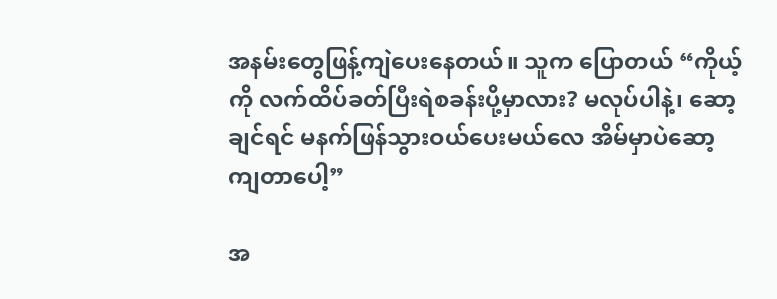အနမ်းတွေဖြန့်ကျဲပေးနေတယ်။ သူက ပြောတယ် “ကိုယ့်ကို လက်ထိပ်ခတ်ပြီးရဲစခန်းပို့မှာလား? မလုပ်ပါနဲ့၊ ဆော့ချင်ရင် မနက်ဖြန်သွားဝယ်ပေးမယ်လေ အိမ်မှာပဲဆော့ကျတာပေါ့”

အ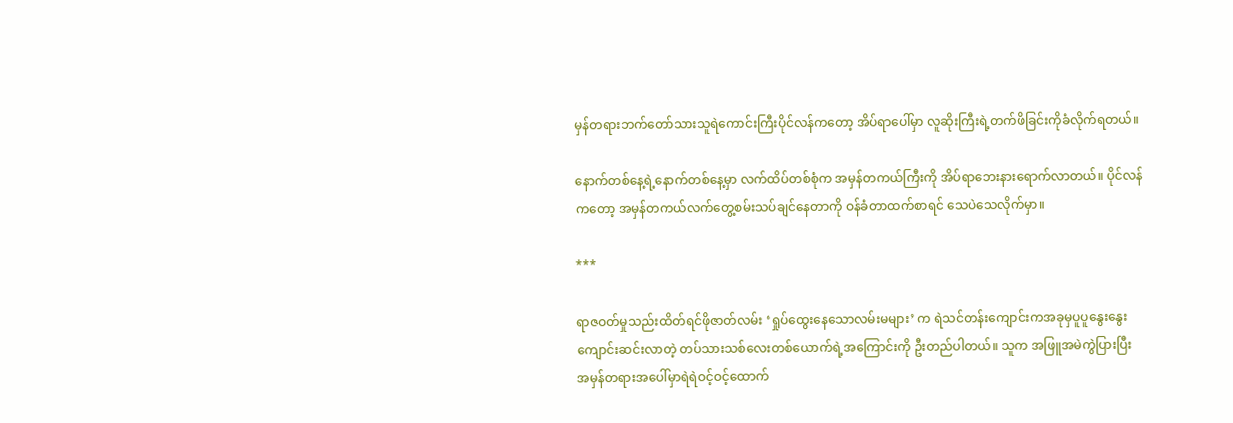မှန်တရားဘက်တော်သားသူရဲကောင်းကြီးပိုင်လန်ကတော့ အိပ်ရာပေါ်မှာ လူဆိုးကြီးရဲ့တက်ဖိခြင်းကိုခံလိုက်ရတယ်။

နောက်တစ်နေ့ရဲ့နောက်တစ်နေ့မှာ လက်ထိပ်တစ်စုံက အမှန်တကယ်ကြီးကို အိပ်ရာဘေးနားရောက်လာတယ်။ ပိုင်လန်ကတော့ အမှန်တကယ်လက်တွေ့စမ်းသပ်ချင်နေတာကို ဝန်ခံတာထက်စာရင် သေပဲသေလိုက်မှာ။

***

ရာဇဝတ်မှုသည်းထိတ်ရင်ဖိုဇာတ်လမ်း ‘ရှုပ်ထွေးနေသောလမ်းမများ’ က ရဲသင်တန်းကျောင်းကအခုမှပူပူနွေးနွေးကျောင်းဆင်းလာတဲ့ တပ်သားသစ်လေးတစ်ယောက်ရဲ့အကြောင်းကို ဦးတည်ပါတယ်။ သူက အဖြူအမဲကွဲပြားပြီး အမှန်တရားအပေါ်မှာရဲရဲဝင့်ဝင့်ထောက်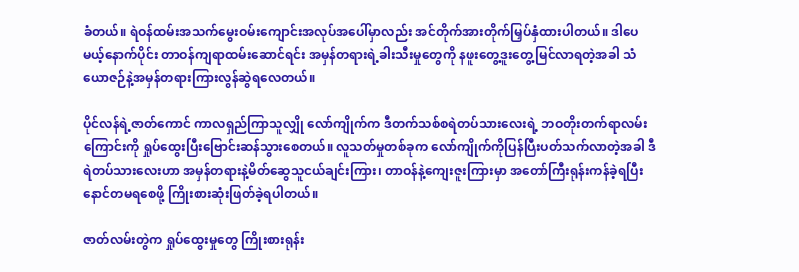ခံတယ်။ ရဲဝန်ထမ်းအသက်မွေးဝမ်းကျောင်းအလုပ်အပေါ်မှာလည်း အင်တိုက်အားတိုက်မြှပ်နှံထားပါတယ်။ ဒါပေမယ့်နောက်ပိုင်း တာဝန်ကျရာထမ်းဆောင်ရင်း အမှန်တရားရဲ့ခါးသီးမှုတွေကို နဖူးတွေ့ဒူးတွေ့မြင်လာရတဲ့အခါ သံယောဇဉ်နဲ့အမှန်တရားကြားလွန်ဆွဲရလေတယ်။

ပိုင်လန်ရဲ့ဇာတ်ကောင် ကာလရှည်ကြာသူလျှို လော်ကျိုက်က ဒီတက်သစ်စရဲတပ်သားလေးရဲ့ ဘဝတိုးတက်ရာလမ်းကြောင်းကို ရှုပ်ထွေးပြီးဗြောင်းဆန်သွားစေတယ်။ လူသတ်မှုတစ်ခုက လော်ကျိုက်ကိုပြန်ပြီးပတ်သက်လာတဲ့အခါ ဒီရဲတပ်သားလေးဟာ အမှန်တရားနဲ့မိတ်ဆွေသူငယ်ချင်းကြား၊ တာဝန်နဲ့ကျေးဇူးကြားမှာ အတော်ကြီးရုန်းကန်ခဲ့ရပြီး နောင်တမရစေဖို့ ကြိုးစားဆုံးဖြတ်ခဲ့ရပါတယ်။

ဇာတ်လမ်းတွဲက ရှုပ်ထွေးမှုတွေ ကြိုးစားရုန်း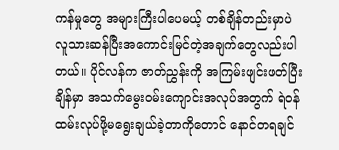ကန်မှုတွေ အများကြီးပါပေမယ့် တစ်ချိန်တည်းမှာပဲ လူသားဆန်ပြီးအကောင်းမြင်တဲ့အချက်တွေလည်းပါတယ်။ ပိုင်လန်က ဇာတ်ညွှန်းကို အကြမ်းဖျင်းဖတ်ပြီးချိန်မှာ အသက်မွေးဝမ်းကျောင်းအလုပ်အတွက် ရဲဝန်ထမ်းလုပ်ဖို့မရွေးချယ်ခဲ့တာကိုတောင် နောင်တရချင်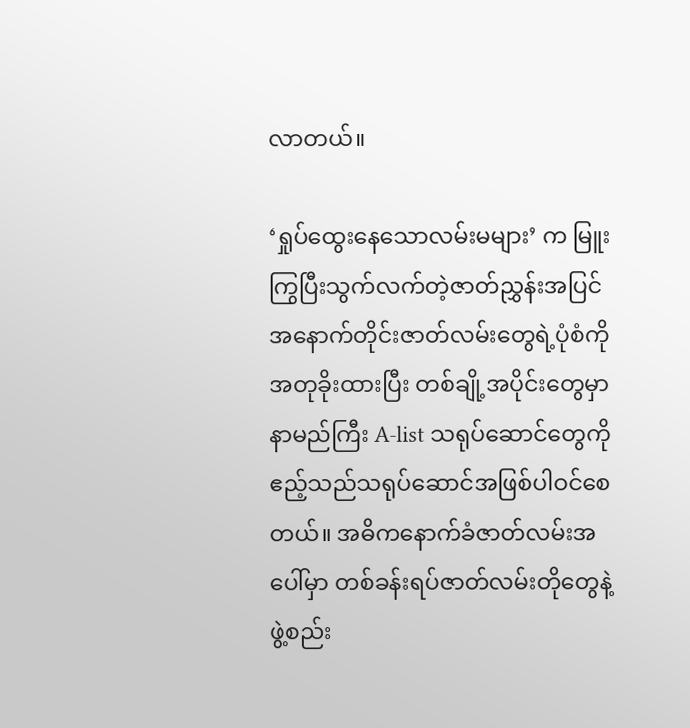လာတယ်။

‘ရှုပ်ထွေးနေသောလမ်းမများ’ က မြူးကြွပြီးသွက်လက်တဲ့ဇာတ်ညွှန်းအပြင် အနောက်တိုင်းဇာတ်လမ်းတွေရဲ့ပုံစံကို အတုခိုးထားပြီး တစ်ချို့အပိုင်းတွေမှာ နာမည်ကြီး A-list သရုပ်ဆောင်တွေကို ဧည့်သည်သရုပ်ဆောင်အဖြစ်ပါဝင်စေတယ်။ အဓိကနောက်ခံဇာတ်လမ်းအပေါ်မှာ တစ်ခန်းရပ်ဇာတ်လမ်းတိုတွေနဲ့ ဖွဲ့စည်း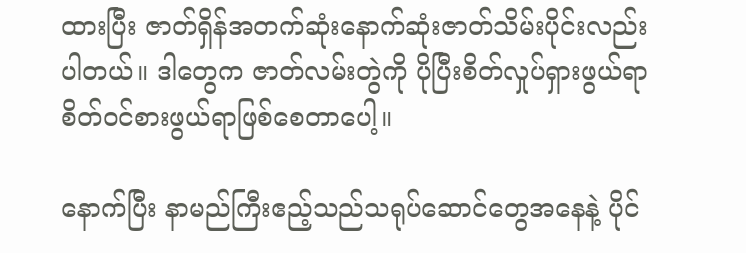ထားပြီး ဇာတ်ရှိန်အတက်ဆုံးနောက်ဆုံးဇာတ်သိမ်းပိုင်းလည်းပါတယ်။ ဒါတွေက ဇာတ်လမ်းတွဲကို ပိုပြီးစိတ်လှုပ်ရှားဖွယ်ရာ စိတ်ဝင်စားဖွယ်ရာဖြစ်စေတာပေါ့။

နောက်ပြီး နာမည်ကြီးဧည့်သည်သရုပ်ဆောင်တွေအနေနဲ့ ပိုင်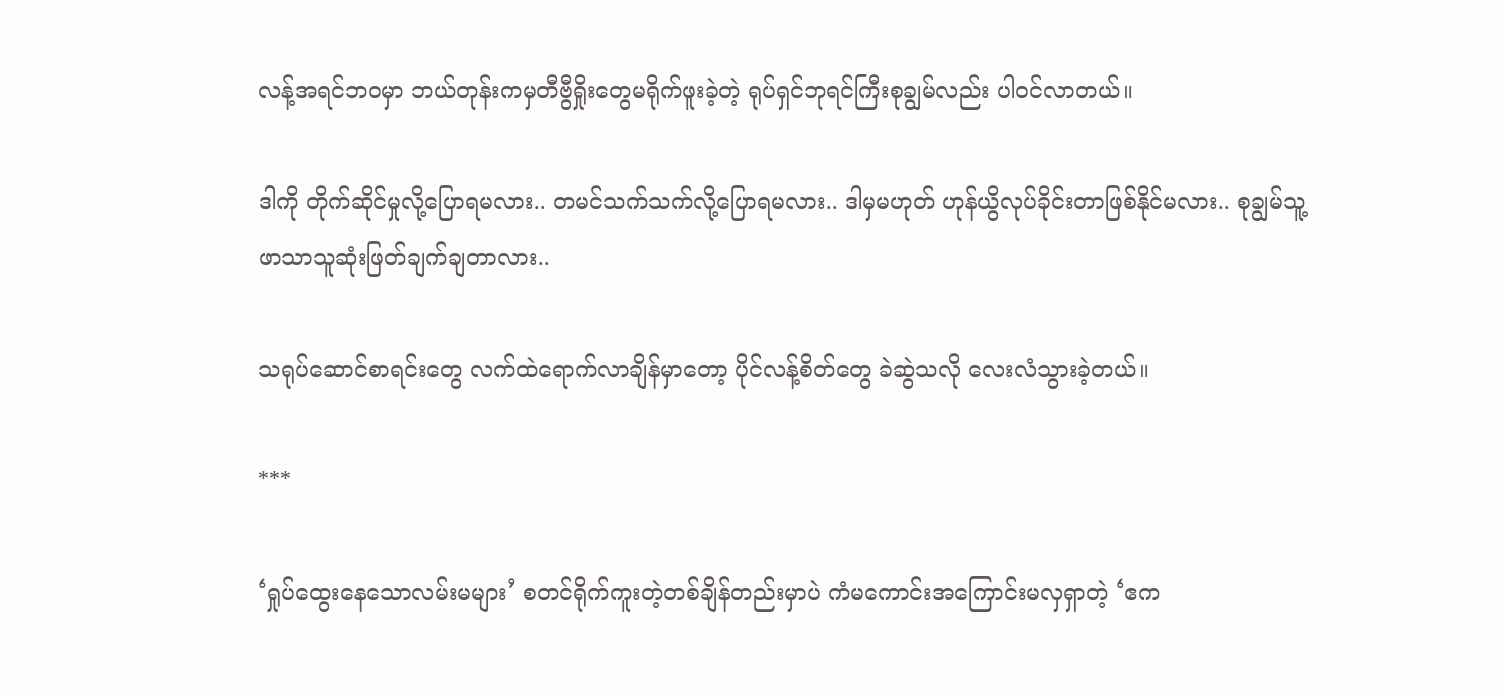လန့်အရင်ဘဝမှာ ဘယ်တုန်းကမှတီဗွီရှိုးတွေမရိုက်ဖူးခဲ့တဲ့ ရုပ်ရှင်ဘုရင်ကြီးစုချွမ်လည်း ပါဝင်လာတယ်။

ဒါကို တိုက်ဆိုင်မှုလို့ပြောရမလား.. တမင်သက်သက်လို့ပြောရမလား.. ဒါမှမဟုတ် ဟုန်ယွိလုပ်ခိုင်းတာဖြစ်နိုင်မလား.. စုချွမ်သူ့ဖာသာသူဆုံးဖြတ်ချက်ချတာလား..

သရုပ်ဆောင်စာရင်းတွေ လက်ထဲရောက်လာချိန်မှာတော့ ပိုင်လန့်စိတ်တွေ ခဲဆွဲသလို လေးလံသွားခဲ့တယ်။

***

‘ရှုပ်ထွေးနေသောလမ်းမများ’ စတင်ရိုက်ကူးတဲ့တစ်ချိန်တည်းမှာပဲ ကံမကောင်းအကြောင်းမလှရှာတဲ့ ‘ဧက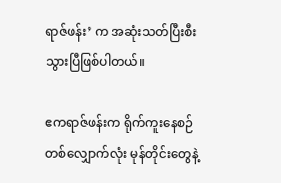ရာဇ်ဖန်း’ က အဆုံးသတ်ပြီးစီးသွားပြီဖြစ်ပါတယ်။

ဧကရာဇ်ဖန်းက ရိုက်ကူးနေစဉ်တစ်လျှောက်လုံး မုန်တိုင်းတွေနဲ့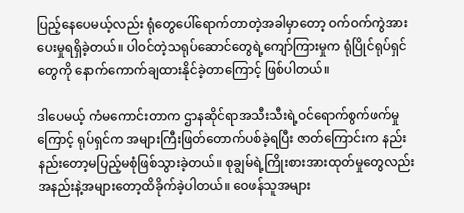ပြည့်နေပေမယ့်လည်း ရုံတွေပေါ်ရောက်တာတဲ့အခါမှာတော့ ဝက်ဝက်ကွဲအားပေးမှုရရှိခဲ့တယ်။ ပါဝင်တဲ့သရုပ်ဆောင်တွေရဲ့ကျော်ကြားမှုက ရုံပြိုင်ရုပ်ရှင်တွေကို နောက်ကောက်ချထားနိုင်ခဲ့တာကြောင့် ဖြစ်ပါတယ်။

ဒါပေမယ့် ကံမကောင်းတာက ဌာနဆိုင်ရာအသီးသီးရဲ့ဝင်ရောက်စွက်ဖက်မှုကြောင့် ရုပ်ရှင်က အများကြီးဖြတ်တောက်ပစ်ခဲ့ရပြီး ဇာတ်ကြောင်းက နည်းနည်းတော့မပြည့်မစုံဖြစ်သွားခဲ့တယ်။ စုချွမ်ရဲ့ကြိုးစားအားထုတ်မှုတွေလည်း အနည်းနဲ့အများတော့ထိခိုက်ခဲ့ပါတယ်။ ဝေဖန်သူအများ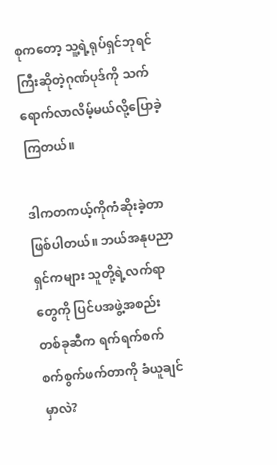စုကတော့ သူ့ရဲ့ရုပ်ရှင်ဘုရင်ကြီးဆိုတဲ့ဂုဏ်ပုဒ်ကို သက်ရောက်လာလိမ့်မယ်လို့ပြောခဲ့ကြတယ်။

ဒါကတကယ့်ကိုကံဆိုးခဲ့တာဖြစ်ပါတယ်။ ဘယ်အနုပညာရှင်ကများ သူတို့ရဲ့လက်ရာတွေကို ပြင်ပအဖွဲ့အစည်းတစ်ခုဆီက ရက်ရက်စက်စက်စွက်ဖက်တာကို ခံယူချင်မှာလဲ?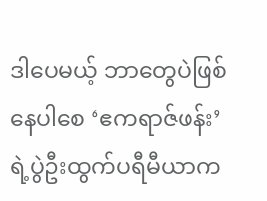ဒါပေမယ့် ဘာတွေပဲဖြစ်နေပါစေ ‘ဧကရာဇ်ဖန်း’ ရဲ့ပွဲဦးထွက်ပရီမီယာက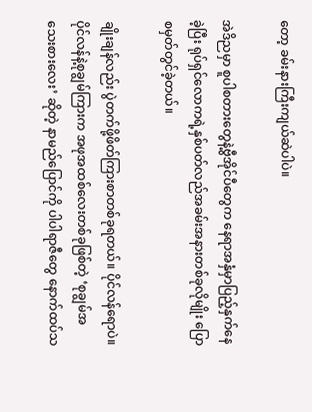တော့ ခမ်းနားကြီးကျယ်ဆဲပါပဲ။

အဲဒိညမှာ စူပါစတားတွေနဲ့ဗွီအိုင်ပီတွေက နေရာအနှံမှာပြည့်နှက်နေခဲ့ပြီး ရုပ်ရှင်လောကရဲ့နှစ်ပတ်လည်အခမ်းအနားတစ်ခုလိုမျိုး ပြောစမှတ်တွင်ခဲ့တယ်။

ချိုးချန်လည်း ပွဲတက်ဖို့ဖိတ်ကြားစာတစ်ခုရတယ်။ ပိုင်လန်ရောပဲ။ ပိုင်လန်နဲ့စုချွမ်ကြားက အဖုအထစ်လေးတစ်ခုဖြစ်တဲ့ ‘စုချွမ်အသေးစားလေး’ ဆိုတဲ့ နာမည်ပြောင်ကို ပါပါရာဇီတွေ နောက်ထပ်သ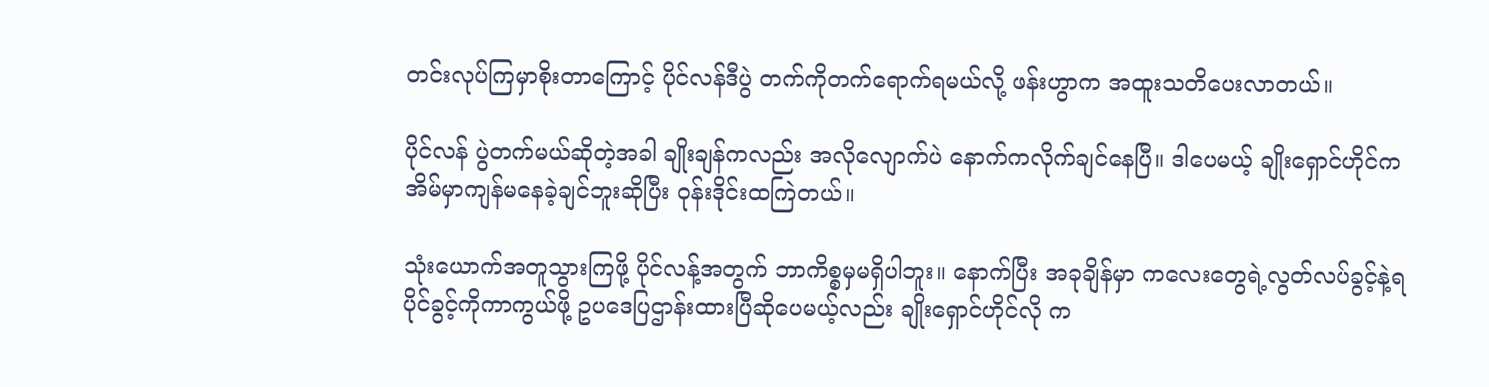တင်းလုပ်ကြမှာစိုးတာကြောင့် ပိုင်လန်ဒီပွဲ တက်ကိုတက်ရောက်ရမယ်လို့ ဖန်းဟွာက အထူးသတိပေးလာတယ်။

ပိုင်လန် ပွဲတက်မယ်ဆိုတဲ့အခါ ချိုးချန်ကလည်း အလိုလျောက်ပဲ နောက်ကလိုက်ချင်နေပြီ။ ဒါပေမယ့် ချိုးရှောင်ဟိုင်က အိမ်မှာကျန်မနေခဲ့ချင်ဘူးဆိုပြီး ဝုန်းဒိုင်းထကြဲတယ်။

သုံးယောက်အတူသွားကြဖို့ ပိုင်လန့်အတွက် ဘာကိစ္စမှမရှိပါဘူး။ နောက်ပြီး အခုချိန်မှာ ကလေးတွေရဲ့လွတ်လပ်ခွင့်နဲ့ရပိုင်ခွင့်ကိုကာကွယ်ဖို့ ဥပဒေပြဌာန်းထားပြီဆိုပေမယ့်လည်း ချိုးရှောင်ဟိုင်လို က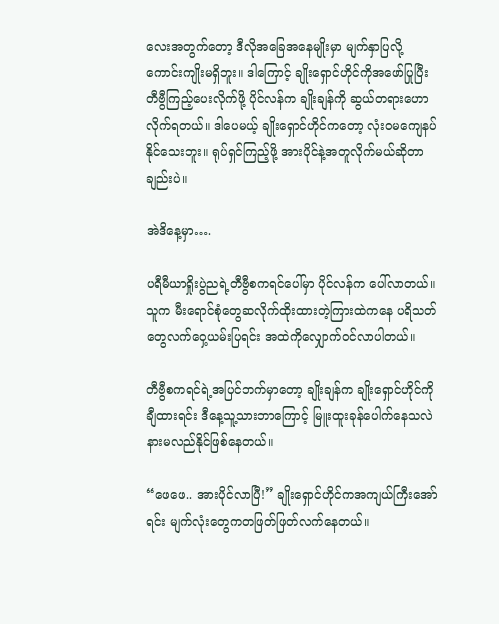လေးအတွက်တော့ ဒီလိုအခြေအနေမျိုးမှာ မျက်နှာပြလို့ကောင်းကျိုးမရှိဘူး။ ဒါကြောင့် ချိုးရှောင်ဟိုင်ကိုအဖော်ပြုပြီးတီဗွီကြည့်ပေးလိုက်ဖို့ ပိုင်လန်က ချိုးချန်ကို ဆွယ်တရားဟောလိုက်ရတယ်။ ဒါပေမယ့် ချိုးရှောင်ဟိုင်ကတော့ လုံးဝမကျေနပ်နိုင်သေးဘူး။ ရုပ်ရှင်ကြည့်ဖို့ အားပိုင်နဲ့အတူလိုက်မယ်ဆိုတာချည်းပဲ။

အဲဒိနေ့မှာ….

ပရီမီယာရှိုးပွဲညရဲ့တီဗွီစကရင်ပေါ်မှာ ပိုင်လန်က ပေါ်လာတယ်။ သူက မီးရောင်စုံတွေဆလိုက်ထိုးထားတဲ့ကြားထဲကနေ ပရိသတ်တွေလက်ဝှေ့ယမ်းပြရင်း အထဲကိုလျှောက်ဝင်လာပါတယ်။

တီဗွီစကရင်ရဲ့အပြင်ဘက်မှာတော့ ချိုးချန်က ချိုးရှောင်ဟိုင်ကိုချီထားရင်း ဒီနေ့သူ့သားဘာကြောင့် မြူးထူးခုန်ပေါက်နေသလဲ နားမလည်နိုင်ဖြစ်နေတယ်။

“ဖေဖေ.. အားပိုင်လာပြီ!” ချိုးရှောင်ဟိုင်ကအကျယ်ကြီးအော်ရင်း မျက်လုံးတွေကတဖြတ်ဖြတ်လက်နေတယ်။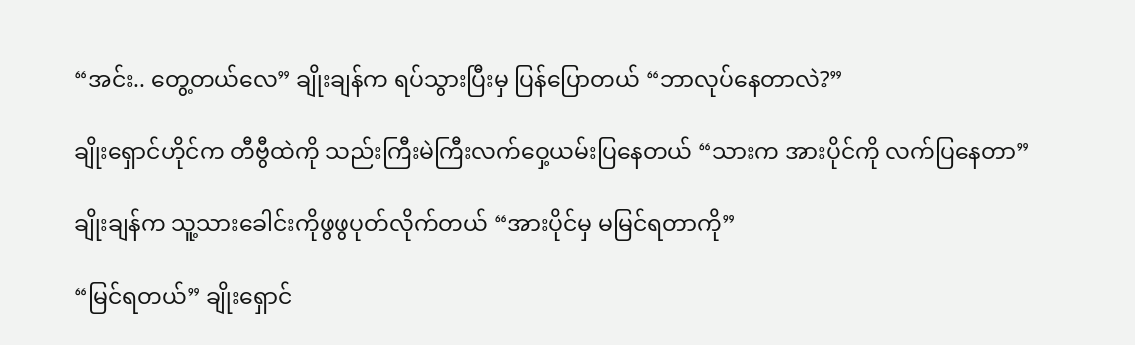“အင်း.. တွေ့တယ်လေ” ချိုးချန်က ရပ်သွားပြီးမှ ပြန်ပြောတယ် “ဘာလုပ်နေတာလဲ?”

ချိုးရှောင်ဟိုင်က တီဗွီထဲကို သည်းကြီးမဲကြီးလက်ဝှေ့ယမ်းပြနေတယ် “သားက အားပိုင်ကို လက်ပြနေတာ”

ချိုးချန်က သူ့သားခေါင်းကိုဖွဖွပုတ်လိုက်တယ် “အားပိုင်မှ မမြင်ရတာကို”

“မြင်ရတယ်” ချိုးရှောင်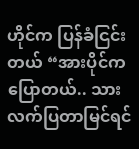ဟိုင်က ပြန်ခံငြင်းတယ် “အားပိုင်ကပြောတယ်.. သားလက်ပြတာမြင်ရင်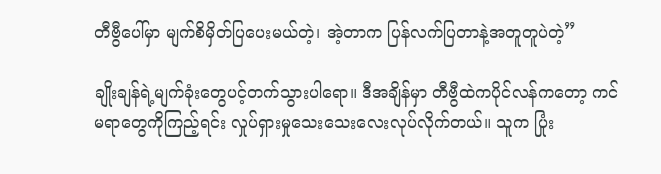တီဗွီပေါ်မှာ မျက်စိမှိတ်ပြပေးမယ်တဲ့၊ အဲ့တာက ပြန်လက်ပြတာနဲ့အတူတူပဲတဲ့”

ချိုးချန်ရဲ့မျက်ခုံးတွေပင့်တက်သွားပါရော။ ဒီအချိန်မှာ တီဗွီထဲကပိုင်လန်ကတော့ ကင်မရာတွေကိုကြည့်ရင်း လှုပ်ရှားမှုသေးသေးလေးလုပ်လိုက်တယ်။ သူက ပြုံး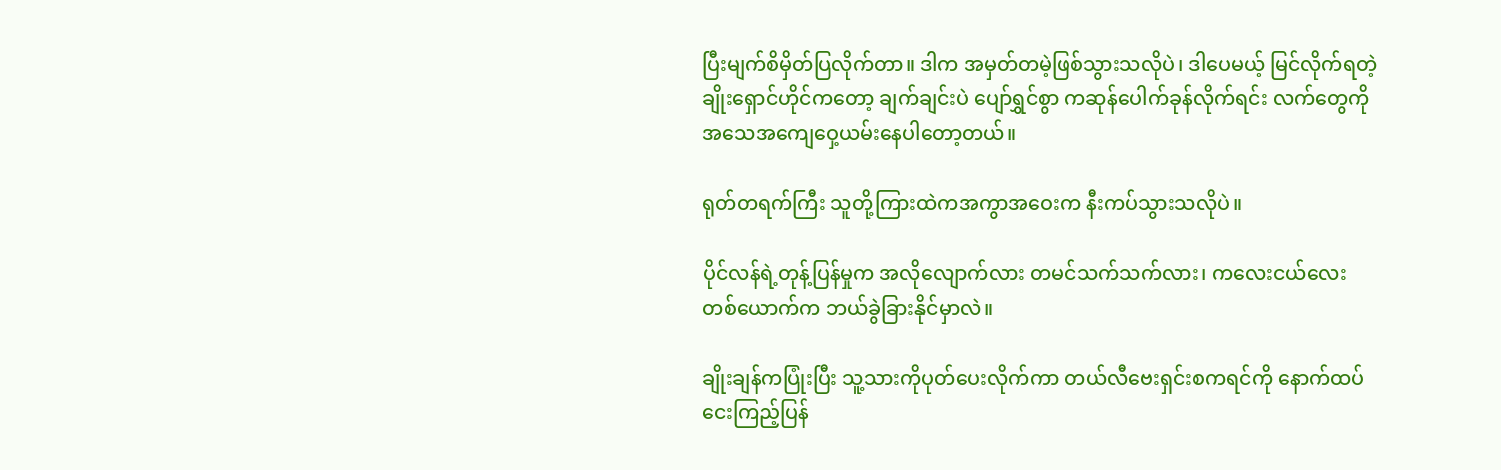ပြီးမျက်စိမှိတ်ပြလိုက်တာ။ ဒါက အမှတ်တမဲ့ဖြစ်သွားသလိုပဲ၊ ဒါပေမယ့် မြင်လိုက်ရတဲ့ချိုးရှောင်ဟိုင်ကတော့ ချက်ချင်းပဲ ပျော်ရွှင်စွာ ကဆုန်ပေါက်ခုန်လိုက်ရင်း လက်တွေကို အသေအကျေဝှေ့ယမ်းနေပါတော့တယ်။

ရုတ်တရက်ကြီး သူတို့ကြားထဲကအကွာအဝေးက နီးကပ်သွားသလိုပဲ။

ပိုင်လန်ရဲ့တုန့်ပြန်မှုက အလိုလျောက်လား တမင်သက်သက်လား၊ ကလေးငယ်လေးတစ်ယောက်က ဘယ်ခွဲခြားနိုင်မှာလဲ။

ချိုးချန်ကပြုံးပြီး သူ့သားကိုပုတ်ပေးလိုက်ကာ တယ်လီဗေးရှင်းစကရင်ကို နောက်ထပ်ငေးကြည့်ပြန်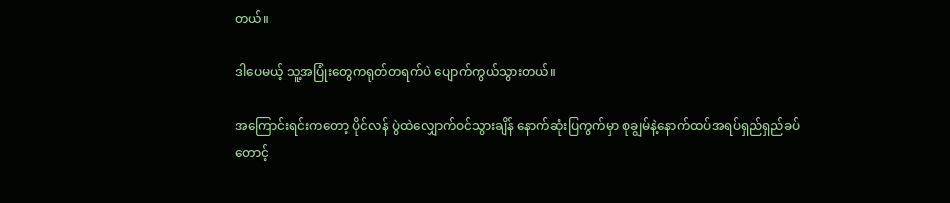တယ်။

ဒါပေမယ့် သူ့အပြုံးတွေကရုတ်တရက်ပဲ ပျောက်ကွယ်သွားတယ်။

အကြောင်းရင်းကတော့ ပိုင်လန် ပွဲထဲလျှောက်ဝင်သွားချိန် နောက်ဆုံးပြကွက်မှာ စုချွမ်နဲ့နောက်ထပ်အရပ်ရှည်ရှည်ခပ်တောင့်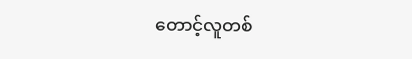တောင့်လူတစ်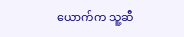ယောက်က သူ့ဆီ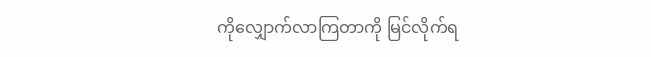ကိုလျှောက်လာကြတာကို မြင်လိုက်ရ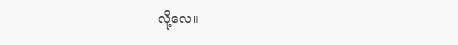လို့လေ။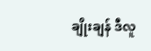ချိုးချန် ဒီလူ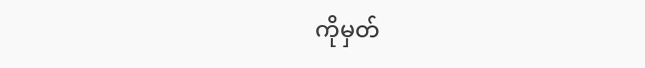ကိုမှတ်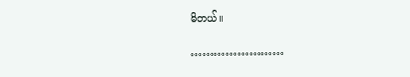မိတယ်။

……………………